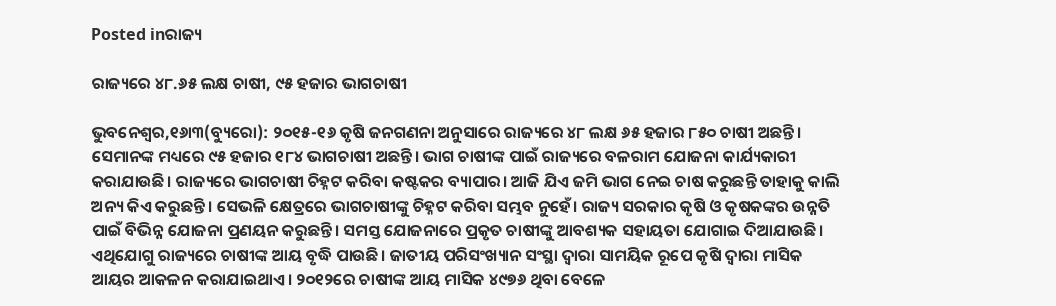Posted inରାଜ୍ୟ

ରାଜ୍ୟରେ ୪୮.୬୫ ଲକ୍ଷ ଚାଷୀ, ୯୫ ହଜାର ଭାଗଚାଷୀ

ଭୁବନେଶ୍ୱର,୧୬ା୩(ବ୍ୟୁରୋ): ୨୦୧୫-୧୬ କୃଷି ଜନଗଣନା ଅନୁସାରେ ରାଜ୍ୟରେ ୪୮ ଲକ୍ଷ ୬୫ ହଜାର ୮୫୦ ଚାଷୀ ଅଛନ୍ତି। ସେମାନଙ୍କ ମଧ୍ୟରେ ୯୫ ହଜାର ୧୮୪ ଭାଗଚାଷୀ ଅଛନ୍ତି। ଭାଗ ଚାଷୀଙ୍କ ପାଇଁ ରାଜ୍ୟରେ ବଳରାମ ଯୋଜନା କାର୍ଯ୍ୟକାରୀ କରାଯାଉଛି। ରାଜ୍ୟରେ ଭାଗଚାଷୀ ଚିହ୍ନଟ କରିବା କଷ୍ଟକର ବ୍ୟାପାର। ଆଜି ଯିଏ ଜମି ଭାଗ ନେଇ ଚାଷ କରୁଛନ୍ତି ତାହାକୁ କାଲି ଅନ୍ୟ କିଏ କରୁଛନ୍ତି। ସେଭଳି କ୍ଷେତ୍ରରେ ଭାଗଚାଷୀଙ୍କୁ ଚିହ୍ନଟ କରିବା ସମ୍ଭବ ନୁହେଁ। ରାଜ୍ୟ ସରକାର କୃଷି ଓ କୃଷକଙ୍କର ଉନ୍ନତି ପାଇଁ ବିଭିନ୍ନ ଯୋଜନା ପ୍ରଣୟନ କରୁଛନ୍ତି। ସମସ୍ତ ଯୋଜନାରେ ପ୍ରକୃତ ଚାଷୀଙ୍କୁ ଆବଶ୍ୟକ ସହାୟତା ଯୋଗାଇ ଦିଆଯାଉଛି। ଏଥିଯୋଗୁ ରାଜ୍ୟରେ ଚାଷୀଙ୍କ ଆୟ ବୃଦ୍ଧି ପାଉଛି। ଜାତୀୟ ପରିସଂଖ୍ୟାନ ସଂସ୍ଥା ଦ୍ୱାରା ସାମୟିକ ରୂପେ କୃଷି ଦ୍ୱାରା ମାସିକ ଆୟର ଆକଳନ କରାଯାଇଥାଏ। ୨୦୧୨ରେ ଚାଷୀଙ୍କ ଆୟ ମାସିକ ୪୯୭୬ ଥିବା ବେଳେ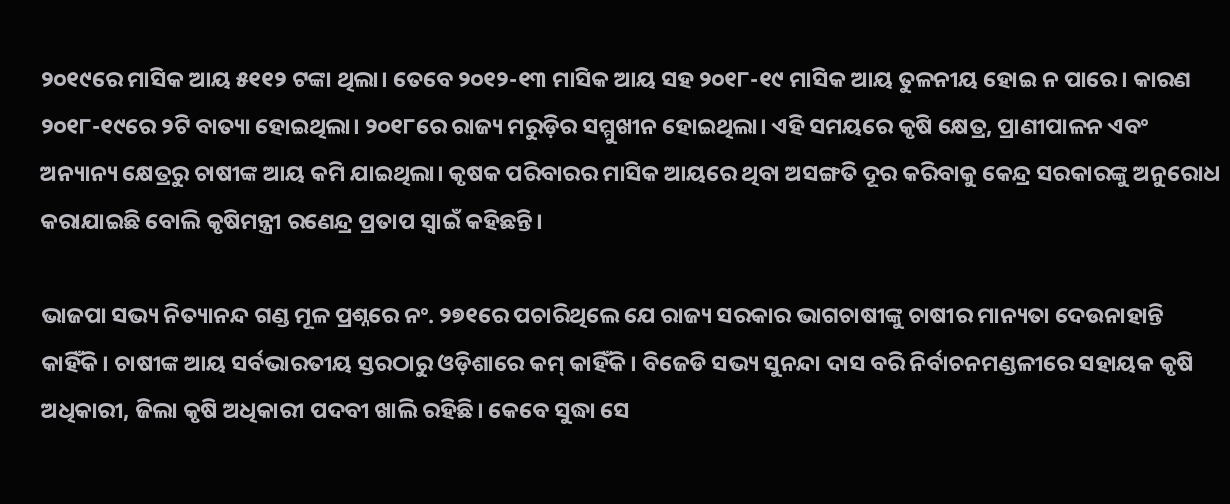୨୦୧୯ରେ ମାସିକ ଆୟ ୫୧୧୨ ଟଙ୍କା ଥିଲା। ତେବେ ୨୦୧୨-୧୩ ମାସିକ ଆୟ ସହ ୨୦୧୮-୧୯ ମାସିକ ଆୟ ତୁଳନୀୟ ହୋଇ ନ ପାରେ। କାରଣ ୨୦୧୮-୧୯ରେ ୨ଟି ବାତ୍ୟା ହୋଇଥିଲା। ୨୦୧୮ରେ ରାଜ୍ୟ ମରୁଡ଼ିର ସମ୍ମୁଖୀନ ହୋଇଥିଲା। ଏହି ସମୟରେ କୃଷି କ୍ଷେତ୍ର, ପ୍ରାଣୀପାଳନ ଏବଂ ଅନ୍ୟାନ୍ୟ କ୍ଷେତ୍ରରୁ ଚାଷୀଙ୍କ ଆୟ କମି ଯାଇଥିଲା। କୃଷକ ପରିବାରର ମାସିକ ଆୟରେ ଥିବା ଅସଙ୍ଗତି ଦୂର କରିବାକୁ କେନ୍ଦ୍ର ସରକାରଙ୍କୁ ଅନୁରୋଧ କରାଯାଇଛି ବୋଲି କୃଷିମନ୍ତ୍ରୀ ରଣେନ୍ଦ୍ର ପ୍ରତାପ ସ୍ବାଇଁ କହିଛନ୍ତି।

ଭାଜପା ସଭ୍ୟ ନିତ୍ୟାନନ୍ଦ ଗଣ୍ଡ ମୂଳ ପ୍ରଶ୍ନରେ ନଂ. ୨୭୧ରେ ପଚାରିଥିଲେ ଯେ ରାଜ୍ୟ ସରକାର ଭାଗଚାଷୀଙ୍କୁ ଚାଷୀର ମାନ୍ୟତା ଦେଉନାହାନ୍ତି କାହିଁକି। ଚାଷୀଙ୍କ ଆୟ ସର୍ବଭାରତୀୟ ସ୍ତରଠାରୁ ଓଡ଼ିଶାରେ କମ୍‌ କାହିଁକି। ବିଜେଡି ସଭ୍ୟ ସୁନନ୍ଦା ଦାସ ବରି ନିର୍ବାଚନମଣ୍ଡଳୀରେ ସହାୟକ କୃଷି ଅଧିକାରୀ, ଜିଲା କୃଷି ଅଧିକାରୀ ପଦବୀ ଖାଲି ରହିଛି। କେବେ ସୁଦ୍ଧା ସେ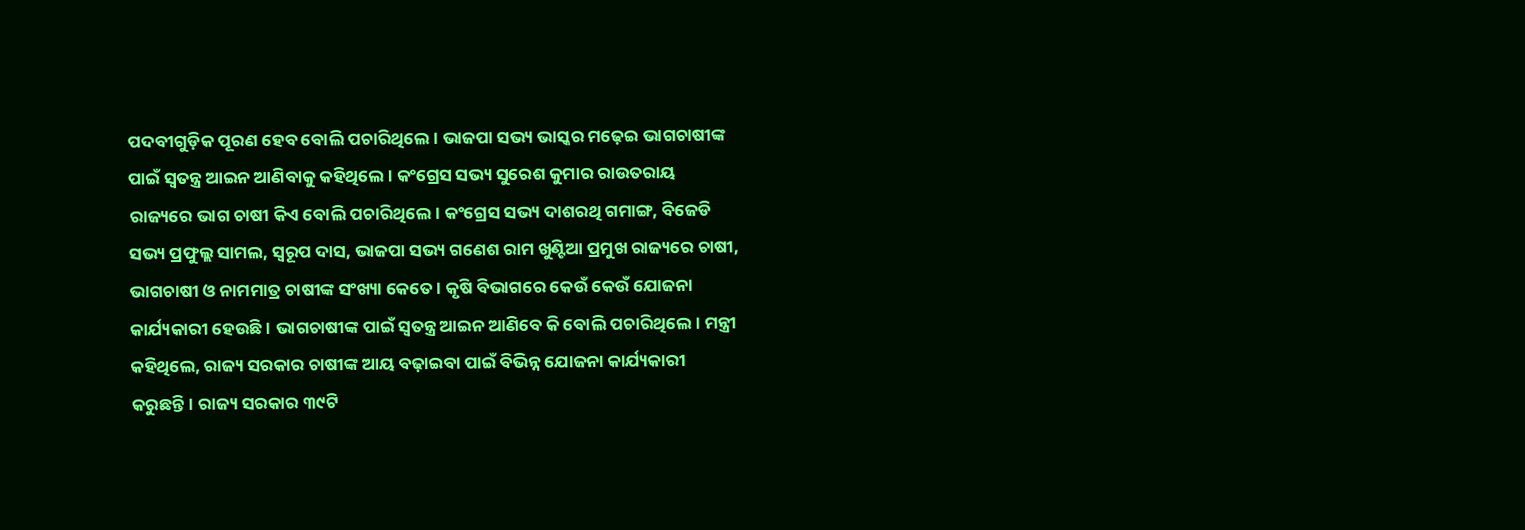ପଦବୀଗୁଡ଼ିକ ପୂରଣ ହେବ ବୋଲି ପଚାରିଥିଲେ। ଭାଜପା ସଭ୍ୟ ଭାସ୍କର ମଢ଼େଇ ଭାଗଚାଷୀଙ୍କ ପାଇଁ ସ୍ବତନ୍ତ୍ର ଆଇନ ଆଣିବାକୁ କହିଥିଲେ। କଂଗ୍ରେସ ସଭ୍ୟ ସୁରେଶ କୁମାର ରାଉତରାୟ ରାଜ୍ୟରେ ଭାଗ ଚାଷୀ କିଏ ବୋଲି ପଚାରିଥିଲେ। କଂଗ୍ରେସ ସଭ୍ୟ ଦାଶରଥି ଗମାଙ୍ଗ, ବିଜେଡି ସଭ୍ୟ ପ୍ରଫୁଲ୍ଲ ସାମଲ, ସ୍ବରୂପ ଦାସ, ଭାଜପା ସଭ୍ୟ ଗଣେଶ ରାମ ଖୁଣ୍ଟିଆ ପ୍ରମୁଖ ରାଜ୍ୟରେ ଚାଷୀ, ଭାଗଚାଷୀ ଓ ନାମମାତ୍ର ଚାଷୀଙ୍କ ସଂଖ୍ୟା କେତେ। କୃଷି ବିଭାଗରେ କେଉଁ କେଉଁ ଯୋଜନା କାର୍ଯ୍ୟକାରୀ ହେଉଛି। ଭାଗଚାଷୀଙ୍କ ପାଇଁ ସ୍ବତନ୍ତ୍ର ଆଇନ ଆଣିବେ କି ବୋଲି ପଚାରିଥିଲେ। ମନ୍ତ୍ରୀ କହିଥିଲେ, ରାଜ୍ୟ ସରକାର ଚାଷୀଙ୍କ ଆୟ ବଢ଼ାଇବା ପାଇଁ ବିଭିନ୍ନ ଯୋଜନା କାର୍ଯ୍ୟକାରୀ କରୁଛନ୍ତି। ରାଜ୍ୟ ସରକାର ୩୯ଟି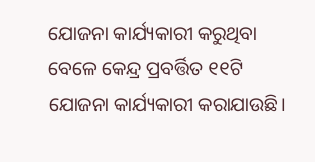ଯୋଜନା କାର୍ଯ୍ୟକାରୀ କରୁଥିବା ବେଳେ କେନ୍ଦ୍ର ପ୍ରବର୍ତ୍ତିତ ୧୧ଟି ଯୋଜନା କାର୍ଯ୍ୟକାରୀ କରାଯାଉଛି।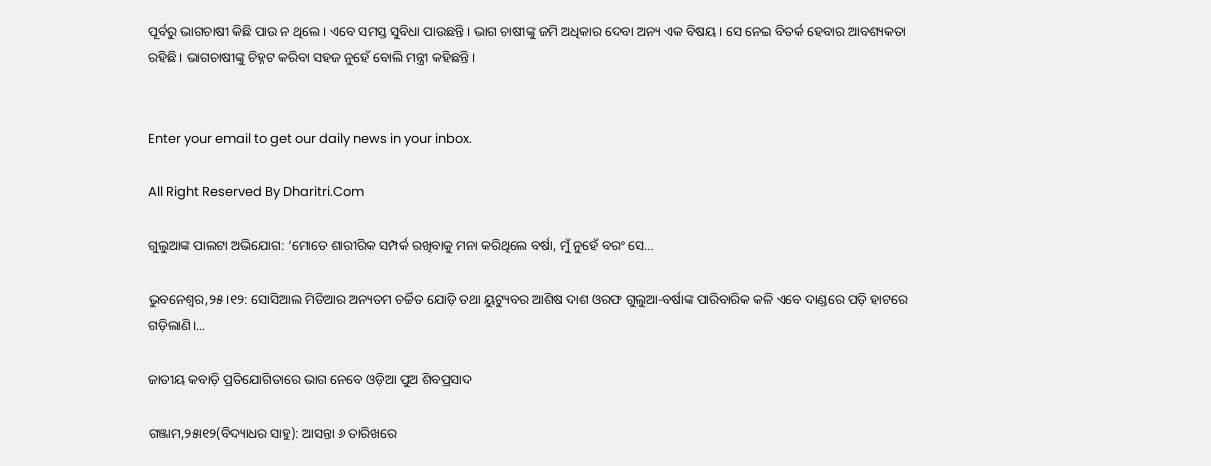ପୂର୍ବରୁ ଭାଗଚାଷୀ କିଛି ପାଉ ନ ଥିଲେ। ଏବେ ସମସ୍ତ ସୁବିଧା ପାଉଛନ୍ତି। ଭାଗ ଚାଷୀଙ୍କୁ ଜମି ଅଧିକାର ଦେବା ଅନ୍ୟ ଏକ ବିଷୟ। ସେ ନେଇ ବିତର୍କ ହେବାର ଆବଶ୍ୟକତା ରହିଛି। ଭାଗଚାଷୀଙ୍କୁ ଚିହ୍ନଟ କରିବା ସହଜ ନୁହେଁ ବୋଲି ମନ୍ତ୍ରୀ କହିଛନ୍ତି।


Enter your email to get our daily news in your inbox.

All Right Reserved By Dharitri.Com

ଗୁଲୁଆଙ୍କ ପାଲଟା ଅଭିଯୋଗ: ‘ମୋତେ ଶାରୀରିକ ସମ୍ପର୍କ ରଖିବାକୁ ମନା କରିଥିଲେ ବର୍ଷା, ମୁଁ ନୁହେଁ ବରଂ ସେ…

ଭୁବନେଶ୍ୱର,୨୫।୧୨: ସୋସିଆଲ ମିଡିଆର ଅନ୍ୟତମ ଚର୍ଚ୍ଚିତ ଯୋଡ଼ି ତଥା ୟୁଟ୍ୟୁବର ଆଶିଷ ଦାଶ ଓରଫ ଗୁଲୁଆ-ବର୍ଷାଙ୍କ ପାରିବାରିକ କଳି ଏବେ ଦାଣ୍ଡରେ ପଡ଼ି ହାଟରେ ଗଡ଼ିଲାଣି।...

ଜାତୀୟ କବାଡ଼ି ପ୍ରତିଯୋଗିତାରେ ଭାଗ ନେବେ ଓଡ଼ିଆ ପୁଅ ଶିବପ୍ରସାଦ

ଗଞ୍ଜାମ,୨୫ା୧୨(ବିଦ୍ୟାଧର ସାହୁ): ଆସନ୍ତା ୬ ତାରିଖରେ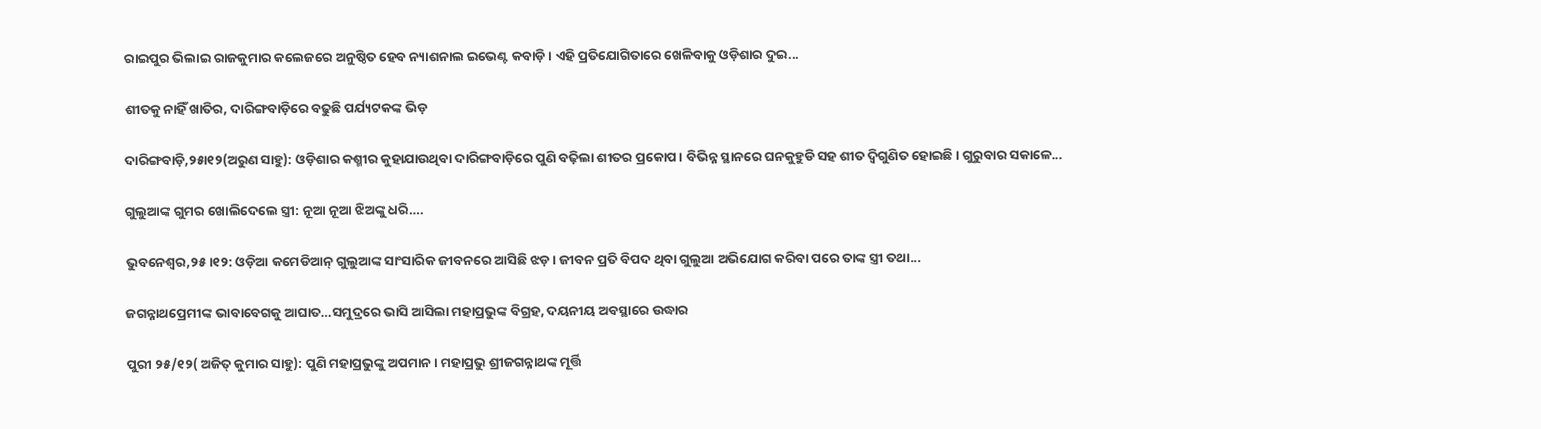ରାଇପୁର ଭିଲାଇ ରାଜକୁମାର କଲେଜରେ ଅନୁଷ୍ଠିତ ହେବ ନ୍ୟାଶନାଲ ଇଭେଣ୍ଟ କବାଡ଼ି। ଏହି ପ୍ରତିଯୋଗିତାରେ ଖେଳିବାକୁ ଓଡ଼ିଶାର ଦୁଇ...

ଶୀତକୁ ନାହିଁ ଖାତିର, ଦାରିଙ୍ଗବାଡ଼ିରେ ବଢୁଛି ପର୍ଯ୍ୟଟକଙ୍କ ଭିଡ଼

ଦାରିଙ୍ଗବାଡ଼ି,୨୫ା୧୨(ଅରୁଣ ସାହୁ): ଓଡ଼ିଶାର କଶ୍ମୀର କୁହାଯାଉଥିବା ଦାରିଙ୍ଗବାଡ଼ିରେ ପୁଣି ବଢ଼ିଲା ଶୀତର ପ୍ରକୋପ। ବିଭିନ୍ନ ସ୍ଥାନରେ ଘନକୁହୁଡି ସହ ଶୀତ ଦ୍ବିଗୁଣିତ ହୋଇଛି। ଗୁରୁବାର ସକାଳେ...

ଗୁଲୁଆଙ୍କ ଗୁମର ଖୋଲିଦେଲେ ସ୍ତ୍ରୀ: ନୂଆ ନୂଆ ଝିଅଙ୍କୁ ଧରି….

ଭୁବନେଶ୍ୱର,୨୫।୧୨: ଓଡ଼ିଆ କମେଡିଆନ୍‌ ଗୁଲୁଆଙ୍କ ସାଂସାରିକ ଜୀବନରେ ଆସିଛି ଝଡ଼। ଜୀବନ ପ୍ରତି ବିପଦ ଥିବା ଗୁଲୁଆ ଅଭିଯୋଗ କରିବା ପରେ ତାଙ୍କ ସ୍ତ୍ରୀ ତଥା...

ଜଗନ୍ନାଥପ୍ରେମୀଙ୍କ ଭାବାବେଗକୁ ଆଘାତ…ସମୁଦ୍ରରେ ଭାସି ଆସିଲା ମହାପ୍ରଭୁଙ୍କ ବିଗ୍ରହ, ଦୟନୀୟ ଅବସ୍ଥାରେ ଉଦ୍ଧାର

ପୁରୀ ୨୫/୧୨( ଅଜିତ୍ କୁମାର ସାହୁ): ପୁଣି ମହାପ୍ରଭୁଙ୍କୁ ଅପମାନ। ମହାପ୍ରଭୁ ଶ୍ରୀଜଗନ୍ନାଥଙ୍କ ମୂର୍ତ୍ତି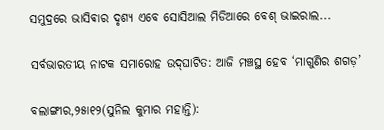ସମୁଦ୍ରରେ ଭାସିଵାର ଦୃଶ୍ୟ ଏବେ ସୋସିଆଲ ମିଡିଆରେ ବେଶ୍ ଭାଇରାଲ...

ସର୍ବଭାରତୀୟ ନାଟକ ସମାରୋହ ଉଦ୍‌ଘାଟିତ: ଆଜି ମଞ୍ଚସ୍ଥ ହେବ ‘ମାଗୁଣିର ଶଗଡ଼’

ବଲାଙ୍ଗୀର,୨୫ା୧୨(ସୁନିଲ କୁମାର ମହାନ୍ତି):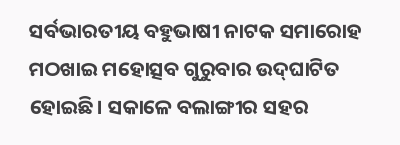ସର୍ବଭାରତୀୟ ବହୁଭାଷୀ ନାଟକ ସମାରୋହ ମଠଖାଇ ମହୋତ୍ସବ ଗୁରୁବାର ଉଦ୍‌ଘାଟିତ ହୋଇଛି। ସକାଳେ ବଲାଙ୍ଗୀର ସହର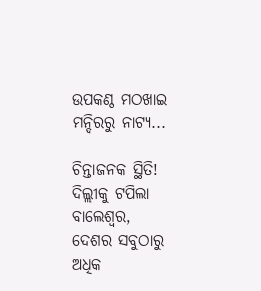ଉପକଣ୍ଠ ମଠଖାଇ ମନ୍ଦିରରୁ ନାଟ୍ୟ...

ଚିନ୍ତାଜନକ ସ୍ଥିତି! ଦିଲ୍ଲୀକୁ ଟପିଲା ବାଲେଶ୍ବର, ଦେଶର ସବୁଠାରୁ ଅଧିକ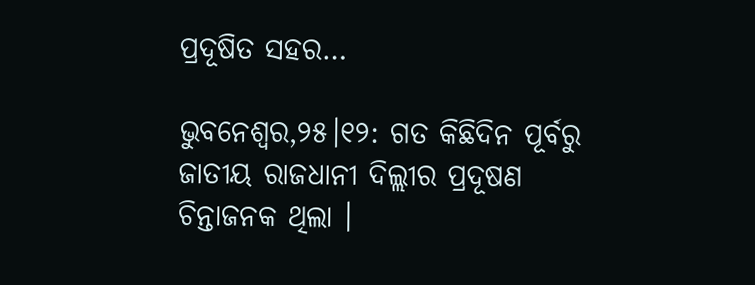ପ୍ରଦୂଷିତ ସହର…

ଭୁବନେଶ୍ବର,୨୫।୧୨: ଗତ କିଛିଦିନ ପୂର୍ବରୁ ଜାତୀୟ ରାଜଧାନୀ ଦିଲ୍ଲୀର ପ୍ରଦୂଷଣ ଚିନ୍ତାଜନକ ଥିଲା ।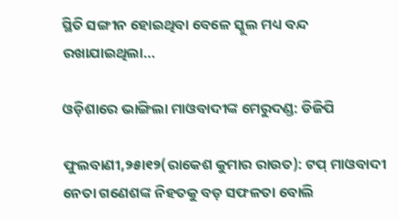ସ୍ଥିତି ସଙ୍ଗୀନ ହୋଇଥିବା ବେଳେ ସ୍କୁଲ ମଧ୍ୟ ବନ୍ଦ ରଖାଯାଇଥିଲା...

ଓଡ଼ିଶାରେ ଭାଙ୍ଗିଲା ମାଓବାଦୀଙ୍କ ମେରୁଦଣ୍ଡ: ଡିଜିପି

ଫୁଲବାଣୀ,୨୫ା୧୨(ରାକେଶ କୁମାର ରାଉତ): ଟପ୍‌ ମାଓବାଦୀ ନେତା ଗଣେଶଙ୍କ ନିହତକୁ ବଡ଼ ସଫଳତା ବୋଲି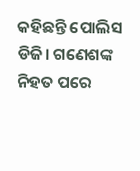କହିଛନ୍ତି ପୋଲିସ ଡିଜି। ଗଣେଶଙ୍କ ନିହତ ପରେ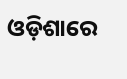ଓଡ଼ିଶାରେ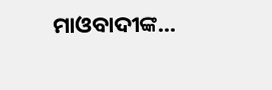ମାଓବାଦୀଙ୍କ...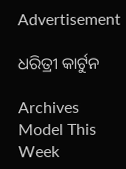Advertisement

ଧରିତ୍ରୀ କାର୍ଟୁନ

Archives
Model This Week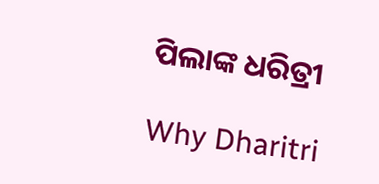ପିଲାଙ୍କ ଧରିତ୍ରୀ

Why Dharitri